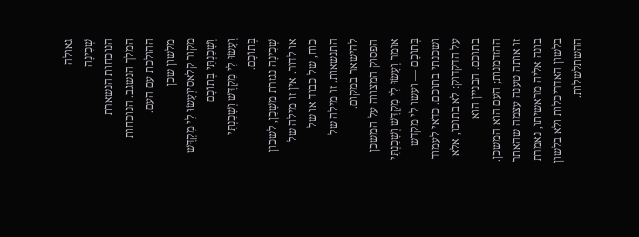גאולה
שְׁכִינָה
הנוכחות הנשארת
המלך הנשגב. הנוכחות ההולכת עם העם.
מלשון שכן
מקור קלאסיוְעָשׂוּ לִי מִקְדָּשׁ וְשָׁכַנְתִּי בְּתוֹכָם
וְעָשׂוּ לִי מִקְדָּשׁ וְשָׁכַנְתִּי בְּתוֹכָם.
שְׁכִינָה נגזרת משָׁכַן, לשכון או לדור. אין זו מילה של כוח, של כבוד או של התנשאות. זו מילה של להישאר במקום.
הפסוק המצווה על המשכן אומר וְעָשׂוּ לִי מִקְדָּשׁ וְשָׁכַנְתִּי בְּתוֹכָם — ועשו לי מקדש ושכנתי בתוכם. כדאי לעמוד על הדקדוק: לא בתוכו, אלא בתוכם. הבניין הוא ההזדמנות; העם הוא המשכן.
זו אותה טענה עצמה שהאתר בונה אליה מראשיתו, נאמרת בלשון האדריכלות ולא בלשון ההשתלשלות.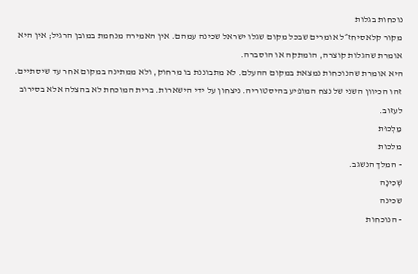נוכחות בגלות
מקור קלאסיחז״ל אומרים שבכל מקום שגלו ישראל שכינה עמהם. אין האמירה מנחמת במובן הרגיל; אין היא אומרת שהגלות קוצרה, הומתקה או הוסברה.
היא אומרת שהנוכחות נמצאת במקום ההעלם. לא מתבוננת בו מרחוק, ולא ממתינה במקום אחר עד שיסתיים.
זהו הכיוון השני של נצח המופיע בהיסטוריה. ניצחון על ידי הישארות. ברית המוכחת לא בהצלה אלא בסירוב לעזוב.
מַלְכוּת
מלכות
- המלך הנשגב.
שְׁכִינָה
שכינה
- הנוכחות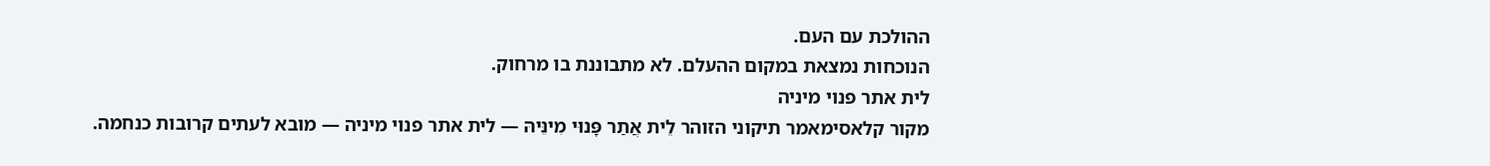ההולכת עם העם.
הנוכחות נמצאת במקום ההעלם. לא מתבוננת בו מרחוק.
לית אתר פנוי מיניה
מקור קלאסימאמר תיקוני הזוהר לֵית אֲתַר פָּנוּי מִינֵּיהּ — לית אתר פנוי מיניה — מובא לעתים קרובות כנחמה.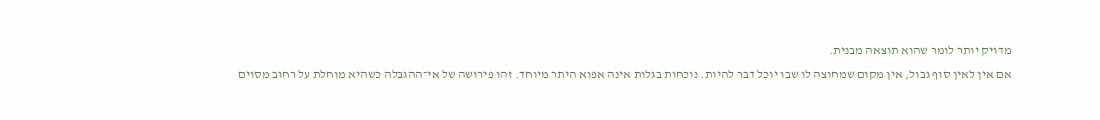מדויק יותר לומר שהוא תוצאה מבנית.
אם אין לאין סוף גבול, אין מקום שמחוצה לו שבו יוכל דבר להיות. נוכחות בגלות אינה אפוא היתר מיוחד. זהו פירושה של אי־ההגבלה כשהיא מוחלת על רחוב מסוים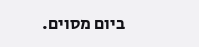ביום מסוים.